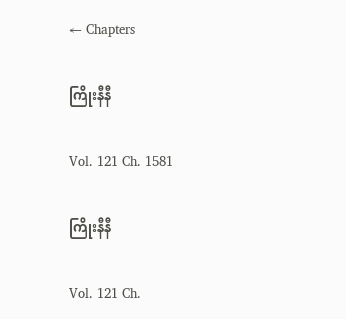← Chapters

ကြိုးနီနီ

Vol. 121 Ch. 1581

ကြိုးနီနီ

Vol. 121 Ch.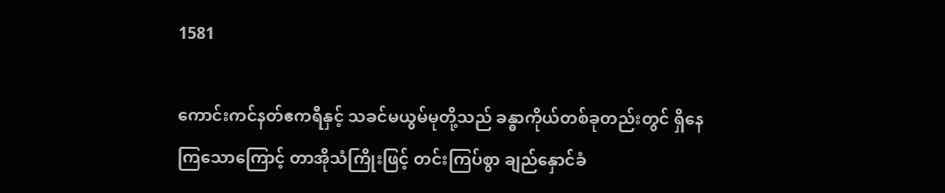1581

ကောင်းကင်နတ်ဧကရီနှင့် သခင်မယွမ်မုတို့သည် ခန္ဓာကိုယ်တစ်ခုတည်းတွင် ရှိနေကြသောကြောင့် တာအိုသံကြိုးဖြင့် တင်းကြပ်စွာ ချည်နှောင်ခံ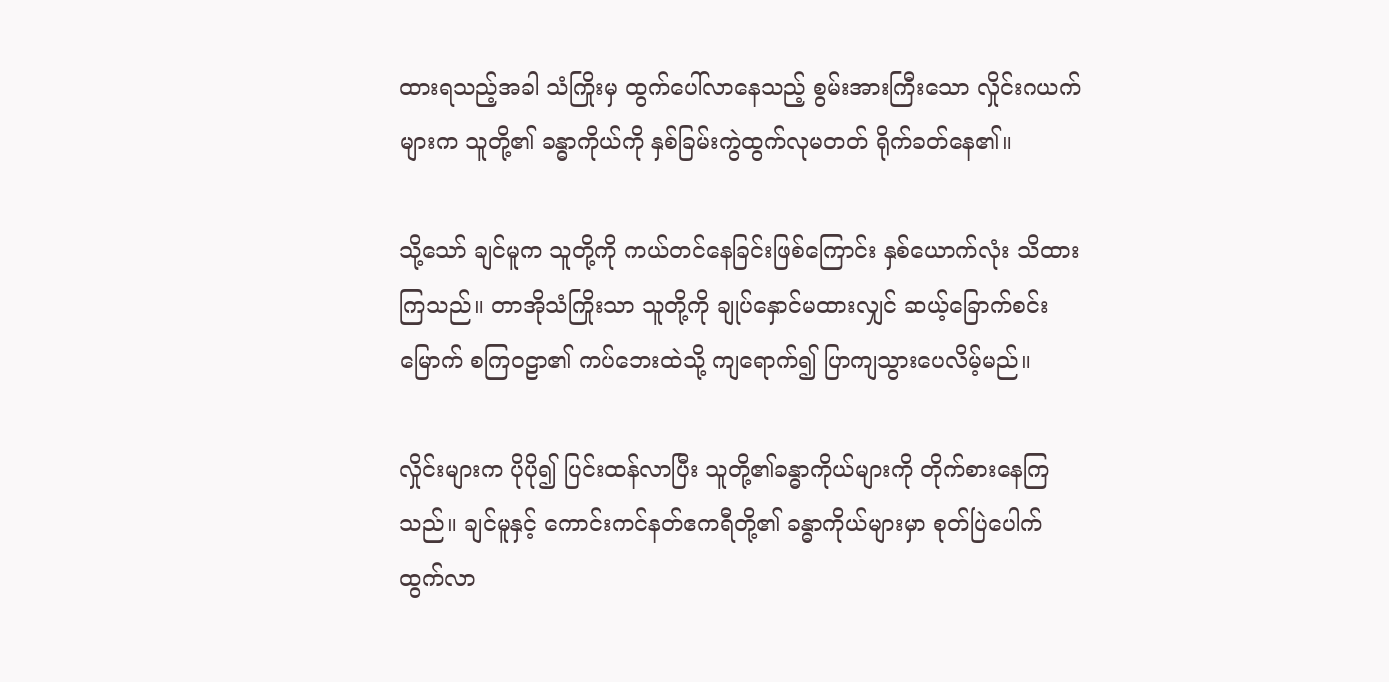ထားရသည့်အခါ သံကြိုးမှ ထွက်ပေါ်လာနေသည့် စွမ်းအားကြီးသော လှိုင်းဂယက်များက သူတို့၏ ခန္ဓာကိုယ်ကို နှစ်ခြမ်းကွဲထွက်လုမတတ် ရိုက်ခတ်နေ၏။

သို့သော် ချင်မူက သူတို့ကို ကယ်တင်နေခြင်းဖြစ်ကြောင်း နှစ်ယောက်လုံး သိထားကြသည်။ တာအိုသံကြိုးသာ သူတို့ကို ချုပ်နှောင်မထားလျှင် ဆယ့်ခြောက်စင်းမြောက် စကြ၀ဠာ၏ ကပ်ဘေးထဲသို့ ကျရောက်၍ ပြာကျသွားပေလိမ့်မည်။

လှိုင်းများက ပိုပို၍ ပြင်းထန်လာပြီး သူတို့၏ခန္ဓာကိုယ်များကို တိုက်စားနေကြသည်။ ချင်မူနှင့် ကောင်းကင်နတ်ဧကရီတို့၏ ခန္ဓာကိုယ်များမှာ စုတ်ပြဲပေါက်ထွက်လာ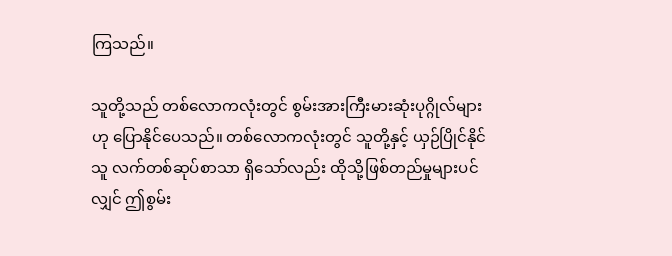ကြသည်။

သူတို့သည် တစ်လောကလုံးတွင် စွမ်းအားကြီးမားဆုံးပုဂ္ဂိုလ်များဟု ပြောနိုင်ပေသည်။ တစ်လောကလုံးတွင် သူတို့နှင့် ယှဉ်ပြိုင်နိုင်သူ လက်တစ်ဆုပ်စာသာ ရှိသော်လည်း ထိုသို့ဖြစ်တည်မှုများပင်လျှင် ဤစွမ်း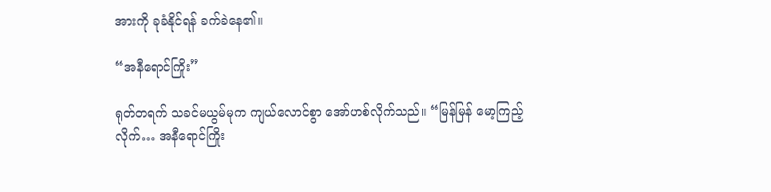အားကို ခုခံနိုင်ရန် ခက်ခဲနေ၏။

“အနီရောင်ကြိုး”

ရုတ်တရက် သခင်မယွမ်မုက ကျယ်လောင်စွာ အော်ဟစ်လိုက်သည်။ “မြန်မြန် မော့ကြည့်လိုက်… အနီရောင်ကြိုး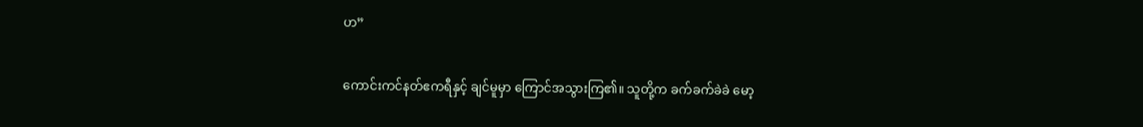ဟ”

ကောင်းကင်နတ်ဧကရီနှင့် ချင်မူမှာ ကြောင်အသွားကြ၏။ သူတို့က ခက်ခက်ခဲခဲ မော့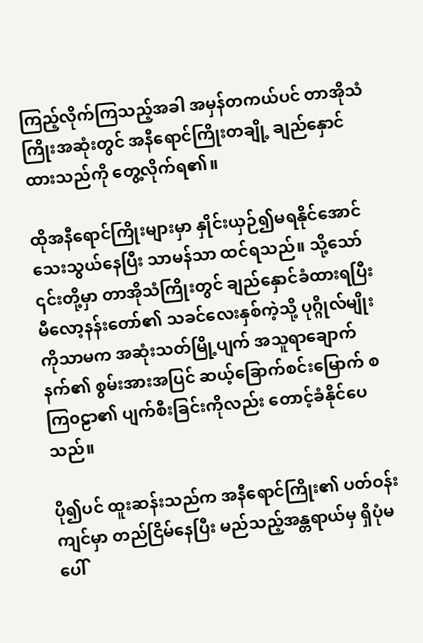ကြည့်လိုက်ကြသည့်အခါ အမှန်တကယ်ပင် တာအိုသံကြိုးအဆုံးတွင် အနီရောင်ကြိုးတချို့ ချည်နှောင်ထားသည်ကို တွေ့လိုက်ရ၏။

ထိုအနီရောင်ကြိုးများမှာ နှိုင်းယှဉ်၍မရနိုင်အောင် သေးသွယ်နေပြီး သာမန်သာ ထင်ရသည်။ သို့သော် ၎င်းတို့မှာ တာအိုသံကြိုးတွင် ချည်နှောင်ခံထားရပြီး မီလော့နန်းတော်၏ သခင်လေးနှစ်ကဲ့သို့ ပုဂ္ဂိုလ်မျိုးကိုသာမက အဆုံးသတ်မြို့ပျက် အသူရာချောက်နက်၏ စွမ်းအားအပြင် ဆယ့်ခြောက်စင်းမြောက် စကြ၀ဠာ၏ ပျက်စီးခြင်းကိုလည်း တောင့်ခံနိုင်ပေသည်။

ပို၍ပင် ထူးဆန်းသည်က အနီရောင်ကြိုး၏ ပတ်ဝန်းကျင်မှာ တည်ငြိမ်နေပြီး မည်သည့်အန္တရာယ်မှ ရှိပုံမပေါ်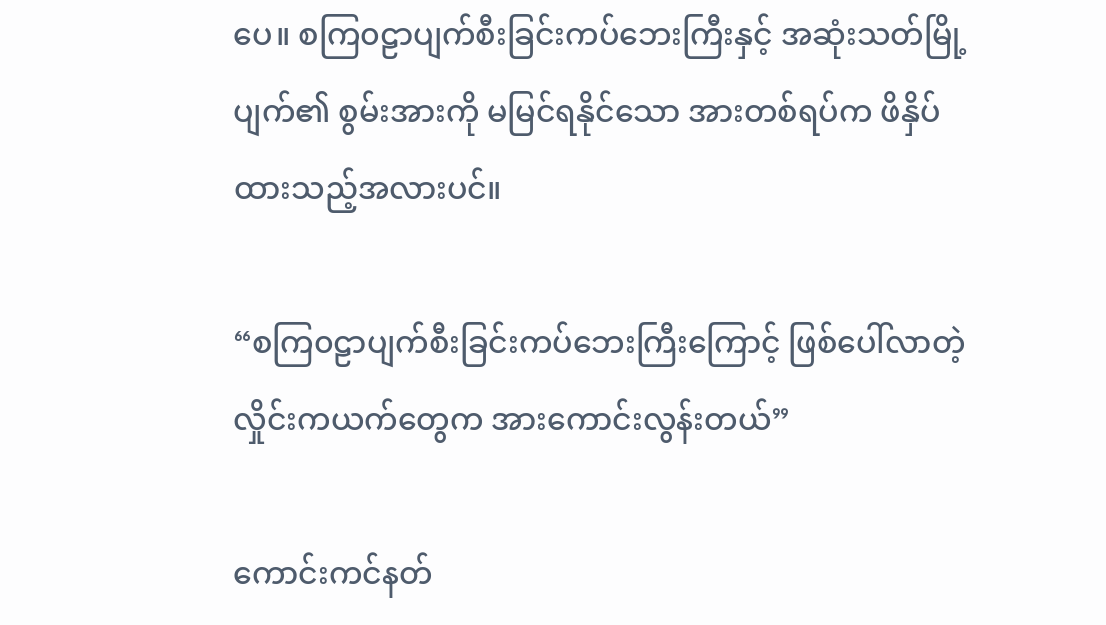ပေ။ စကြ၀ဠာပျက်စီးခြင်းကပ်ဘေးကြီးနှင့် အဆုံးသတ်မြို့ပျက်၏ စွမ်းအားကို မမြင်ရနိုင်သော အားတစ်ရပ်က ဖိနှိပ်ထားသည့်အလားပင်။

“စကြ၀ဠာပျက်စီးခြင်းကပ်ဘေးကြီးကြောင့် ဖြစ်ပေါ်လာတဲ့ လှိုင်းကယက်တွေက အားကောင်းလွန်းတယ်”

ကောင်းကင်နတ်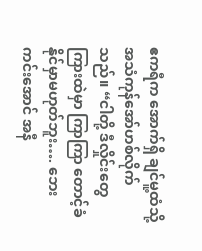ဧကရီက အောက်ရှိ ချင်မူ့ထံသို့ အသံကုန်အော်ဟစ်လိုက်သည်။ “ငါတို့ ဒီလှိုင်းတွေ ကြားထဲမှာ ကြာကြာ တောင့်ခံနိုင်မှာမဟုတ်ဘူး…. ဘေးကင်းအောင် အနီ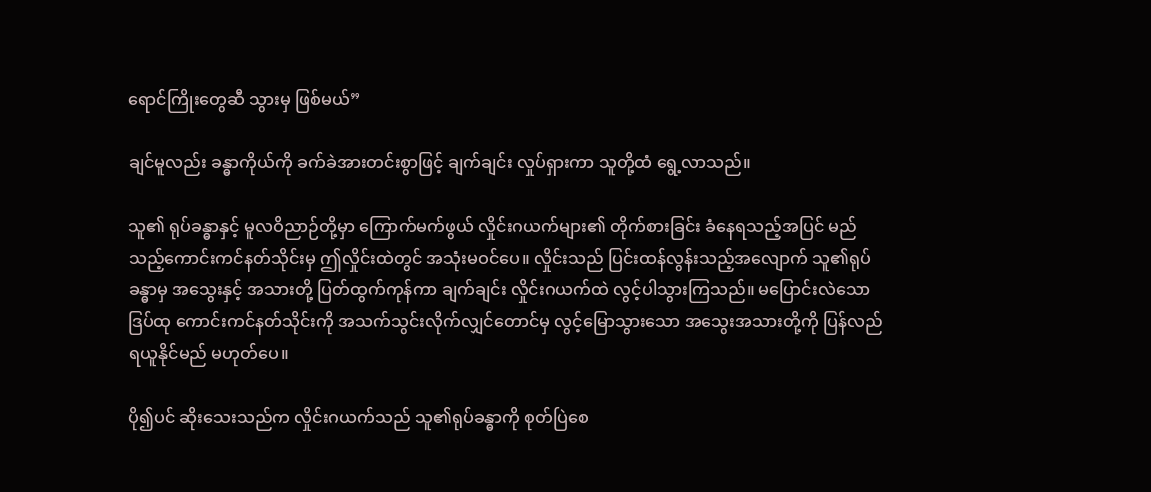ရောင်ကြိုးတွေဆီ သွားမှ ဖြစ်မယ်”

ချင်မူလည်း ခန္ဓာကိုယ်ကို ခက်ခဲအားတင်းစွာဖြင့် ချက်ချင်း လှုပ်ရှားကာ သူတို့ထံ ရွေ့လာသည်။

သူ၏ ရုပ်ခန္ဓာနှင့် မူလဝိညာဉ်တို့မှာ ကြောက်မက်ဖွယ် လှိုင်းဂယက်များ၏ တိုက်စားခြင်း ခံနေရသည့်အပြင် မည်သည့်ကောင်းကင်နတ်သိုင်းမှ ဤလှိုင်းထဲတွင် အသုံးမဝင်ပေ။ လှိုင်းသည် ပြင်းထန်လွန်းသည့်အလျောက် သူ၏ရုပ်ခန္ဓာမှ အသွေးနှင့် အသားတို့ ပြတ်ထွက်ကုန်ကာ ချက်ချင်း လှိုင်းဂယက်ထဲ လွင့်ပါသွားကြသည်။ မပြောင်းလဲသောဒြပ်ထု ကောင်းကင်နတ်သိုင်းကို အသက်သွင်းလိုက်လျှင်တောင်မှ လွင့်မြောသွားသော အသွေးအသားတို့ကို ပြန်လည်ရယူနိုင်မည် မဟုတ်ပေ။

ပို၍ပင် ဆိုးသေးသည်က လှိုင်းဂယက်သည် သူ၏ရုပ်ခန္ဓာကို စုတ်ပြဲစေ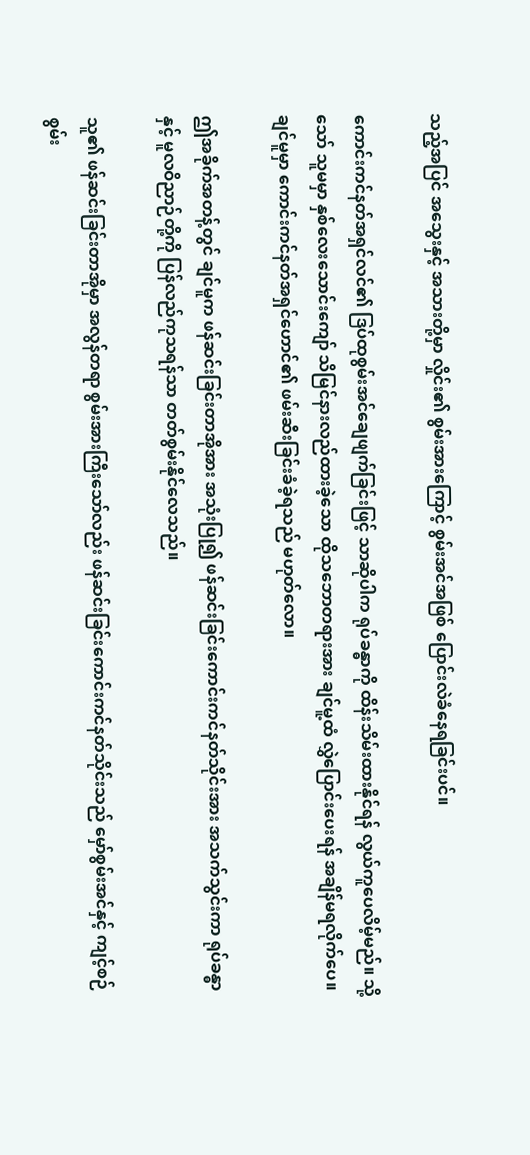သည့်အပြင် အသွေးနှင့် အသားတို့မှာ လှိုင်း၏ စွမ်းအားကြောင့် စွမ်းအင်အဖြစ် ပြောင်းလဲခံနေရခြင်းပင်။

ကောင်းကင်နတ်အရှင်လင်၏ ဒြပ်ထုစွမ်းအင်ချေဖျက်ခြင်းဖြင့် သာဆိုပါက ရုပ်ခန္ဓာကို ထိန်းသိမ်းထားနိုင်ရန် လွယ်ကူပေလိမ့်မည်။ သို့သော် သူမမှာ နှစ်လေးသောင်းကျော် သိမြင်နားလည်ထားခဲ့သော ထိုသဘောတရားအား ချင်မူ့ထံ လွှဲပြောင်းပေးရန် အချိန်မရလိုက်ပေ။ ချင်မူမှာ ကောင်းကင်နတ်အရှင်ဟောင်၏ ဖမ်းဆီးခြင်းခံခဲ့ရသည် မဟုတ်လော။

ဤအခိုက်အတန့်တွင် ချင်မူက ဖန်ဆင်းခြင်းတာအိုအား အသုံးပြု၍ ဖန်ဆင်းခြင်းကောင်းကင်နတ်သိုင်းအား အသက်သွင်းကာ ရုပ်ခန္ဓာနှင့် မူလဝိညာဉ်တို့ကို ပြန်လည်ကုသရန်သာ တတ်စွမ်းနိုင်လေသည်။

သူ၏ ဖန်ဆင်းခြင်းတာအိုမှာ အလွန်တရာ စွမ်းအားကြီးသော်လည်း ဖန်ဆင်းခြင်းကောင်းကင်နတ်သိုင်းသည် မှော်စွမ်းအင်နှင့် ကျင့်စဉ်စွမ်း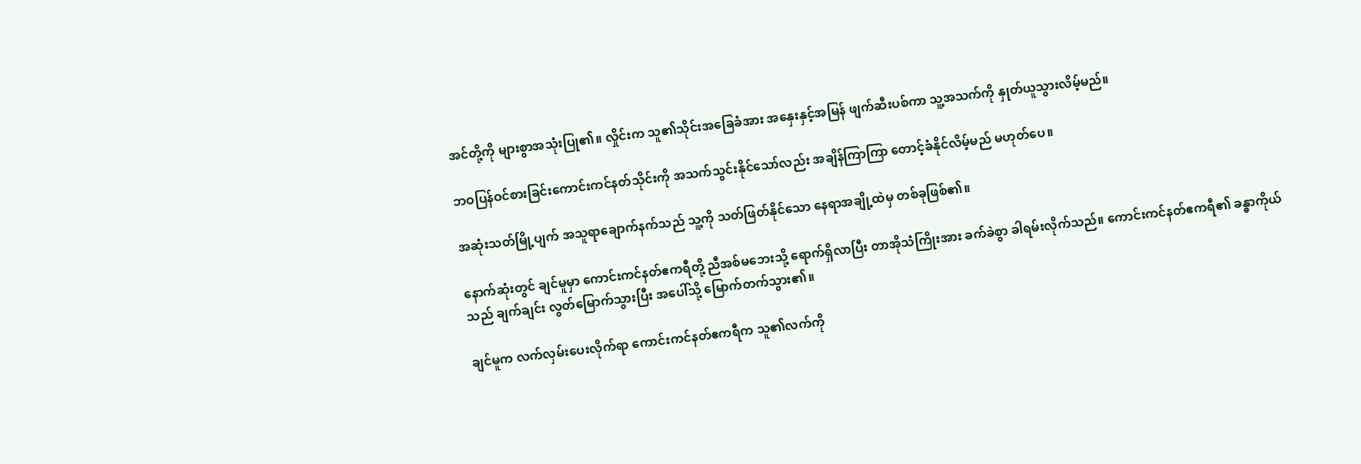အင်တို့ကို များစွာအသုံးပြု၏။ လှိုင်းက သူ၏သိုင်းအခြေခံအား အနှေးနှင့်အမြန် ဖျက်ဆီးပစ်ကာ သူ့အသက်ကို နှုတ်ယူသွားလိမ့်မည်။

ဘဝပြန်ဝင်စားခြင်းကောင်းကင်နတ်သိုင်းကို အသက်သွင်းနိုင်သော်လည်း အချိန်ကြာကြာ တောင့်ခံနိုင်လိမ့်မည် မဟုတ်ပေ။

အဆုံးသတ်မြို့ပျက် အသူရာချောက်နက်သည် သူ့ကို သတ်ဖြတ်နိုင်သော နေရာအချို့ထဲမှ တစ်ခုဖြစ်၏။

နောက်ဆုံးတွင် ချင်မူမှာ ကောင်းကင်နတ်ဧကရီတို့ ညီအစ်မဘေးသို့ ရောက်ရှိလာပြီး တာအိုသံကြိုးအား ခက်ခဲစွာ ခါရမ်းလိုက်သည်။ ကောင်းကင်နတ်ဧကရီ၏ ခန္ဓာကိုယ်သည် ချက်ချင်း လွတ်မြောက်သွားပြီး အပေါ်သို့ မြောက်တက်သွား၏။

ချင်မူက လက်လှမ်းပေးလိုက်ရာ ကောင်းကင်နတ်ဧကရီက သူ၏လက်ကို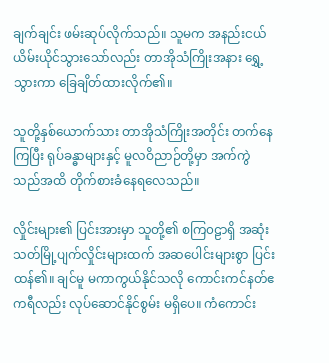ချက်ချင်း ဖမ်းဆုပ်လိုက်သည်။ သူမက အနည်းငယ် ယိမ်းယိုင်သွားသော်လည်း တာအိုသံကြိုးအနား ရွှေ့သွားကာ ခြေချိတ်ထားလိုက်၏။

သူတို့နှစ်ယောက်သား တာအိုသံကြိုးအတိုင်း တက်နေကြပြီး ရုပ်ခန္ဓာများနှင့် မူလဝိညာဉ်တို့မှာ အက်ကွဲသည်အထိ တိုက်စားခံနေရလေသည်။

လှိုင်းများ၏ ပြင်းအားမှာ သူတို့၏ စကြ၀ဠာရှိ အဆုံးသတ်မြို့ပျက်လှိုင်းများထက် အဆပေါင်းများစွာ ပြင်းထန်၏။ ချင်မူ မကာကွယ်နိုင်သလို ကောင်းကင်နတ်ဧကရီလည်း လုပ်ဆောင်နိုင်စွမ်း မရှိပေ။ ကံကောင်း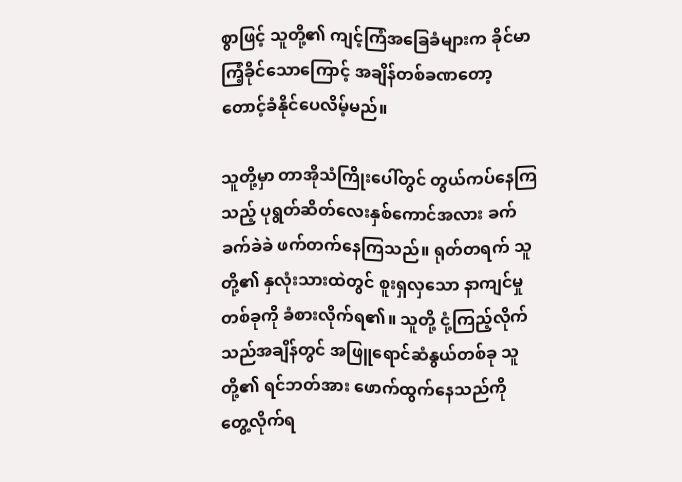စွာဖြင့် သူတို့၏ ကျင့်ကြံအခြေခံများက ခိုင်မာကြံ့ခိုင်သောကြောင့် အချိန်တစ်ခဏတော့ တောင့်ခံနိုင်ပေလိမ့်မည်။

သူတို့မှာ တာအိုသံကြိုးပေါ်တွင် တွယ်ကပ်နေကြသည့် ပုရွတ်ဆိတ်လေးနှစ်ကောင်အလား ခက်ခက်ခဲခဲ ဖက်တက်နေကြသည်။ ရုတ်တရက် သူတို့၏ နှလုံးသားထဲတွင် စူးရှလှသော နာကျင်မှုတစ်ခုကို ခံစားလိုက်ရ၏။ သူတို့ ငုံ့ကြည့်လိုက်သည်အချိန်တွင် အဖြူရောင်ဆံနွယ်တစ်ခု သူတို့၏ ရင်ဘတ်အား ဖောက်ထွက်နေသည်ကို တွေ့လိုက်ရ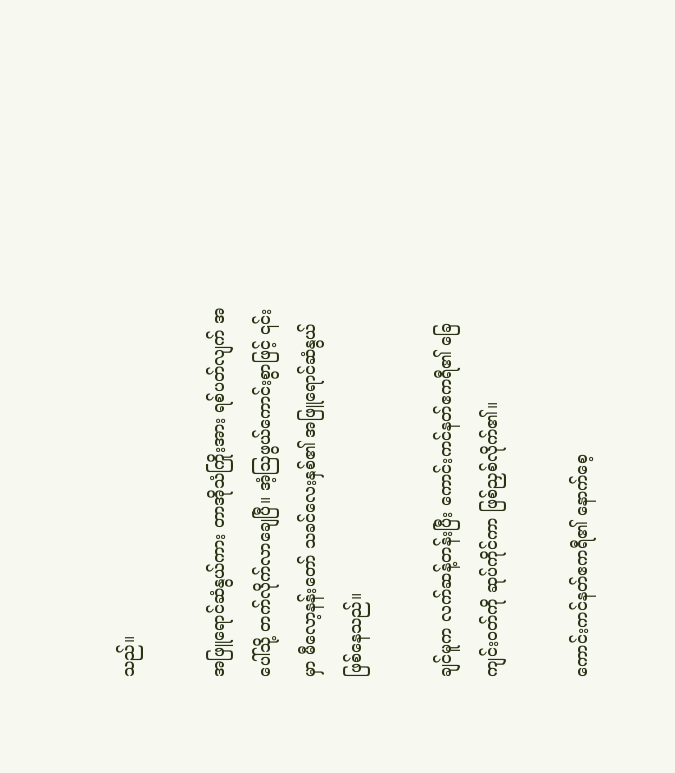သည်။

အဖြူရောင်ဆံနွယ်ကား တာအိုသံကြိုးအား ရစ်ပတ်လျက် အပေါ်သို့ တက်လိုက်လာချေပြီ။ အံ့ဩဖွယ်ကောင်းစွာဖြင့် ၎င်းမှာ မီလော့နန်းတော် သခင်လေးနှစ်၏ အဖြူရောင်ဆံနွယ် ဖြစ်နေသည်။

ချင်မူက လက်ဆန့်တန်းပြီး ကောင်းကင်နတ်ဧကရီ၏ ခြေကျင်းဝတ်ကို ဆုပ်ကိုင်ကာ ဖြစ်ညှစ်လိုက်၏။

ကောင်းကင်နတ်ဧကရီ၏ နောက်စေ့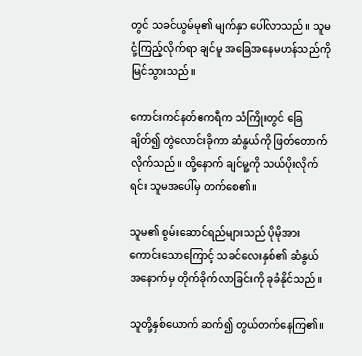တွင် သခင်ယွမ်မု၏ မျက်နှာ ပေါ်လာသည်။ သူမ ငုံ့ကြည့်လိုက်ရာ ချင်မူ အခြေအနေမဟန်သည်ကို မြင်သွားသည်။

ကောင်းကင်နတ်ဧကရီက သံကြိုးတွင် ခြေချိတ်၍ တွဲလောင်းခိုကာ ဆံနွယ်ကို ဖြတ်တောက်လိုက်သည်။ ထို့နောက် ချင်မူ့ကို သယ်ပိုးလိုက်ရင်း သူမအပေါ်မှ တက်စေ၏။

သူမ၏ စွမ်းဆောင်ရည်များသည် ပိုမိုအားကောင်းသောကြောင့် သခင်လေးနှစ်၏ ဆံနွယ် အနောက်မှ တိုက်ခိုက်လာခြင်းကို ခုခံနိုင်သည်။

သူတို့နှစ်ယောက် ဆက်၍ တွယ်တက်နေကြ၏။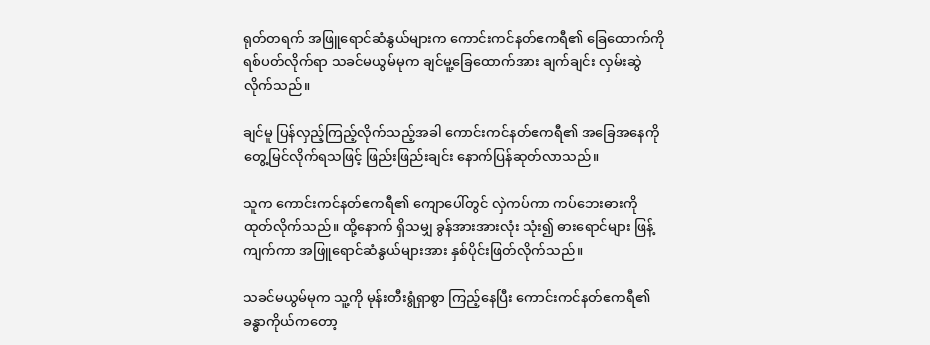ရုတ်တရက် အဖြူရောင်ဆံနွယ်များက ကောင်းကင်နတ်ဧကရီ၏ ခြေထောက်ကို ရစ်ပတ်လိုက်ရာ သခင်မယွမ်မုက ချင်မူ့ခြေထောက်အား ချက်ချင်း လှမ်းဆွဲလိုက်သည်။

ချင်မူ ပြန်လှည့်ကြည့်လိုက်သည့်အခါ ကောင်းကင်နတ်ဧကရီ၏ အခြေအနေကို တွေ့မြင်လိုက်ရသဖြင့် ဖြည်းဖြည်းချင်း နောက်ပြန်ဆုတ်လာသည်။

သူက ကောင်းကင်နတ်ဧကရီ၏ ကျောပေါ်တွင် လှဲကပ်ကာ ကပ်ဘေးဓားကို ထုတ်လိုက်သည်။ ထို့နောက် ရှိသမျှ ခွန်အားအားလုံး သုံး၍ ဓားရောင်များ ဖြန့်ကျက်ကာ အဖြူရောင်ဆံနွယ်များအား နှစ်ပိုင်းဖြတ်လိုက်သည်။

သခင်မယွမ်မုက သူ့ကို မုန်းတီးရွံရှာစွာ ကြည့်နေပြီး ကောင်းကင်နတ်ဧကရီ၏ ခန္ဓာကိုယ်ကတော့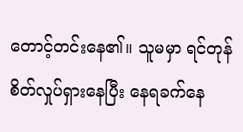တောင့်တင်းနေ၏။ သူမမှာ ရင်တုန်စိတ်လှုပ်ရှားနေပြီး နေရခက်နေ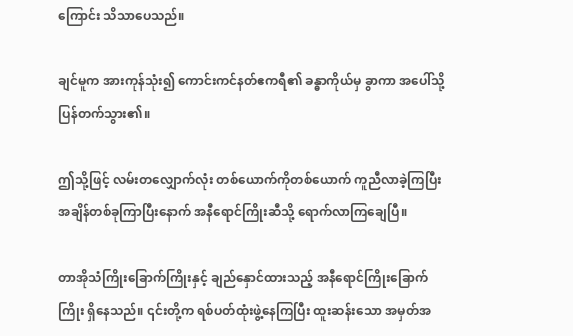ကြောင်း သိသာပေသည်။

ချင်မူက အားကုန်သုံး၍ ကောင်းကင်နတ်ဧကရီ၏ ခန္ဓာကိုယ်မှ ခွာကာ အပေါ်သို့ပြန်တက်သွား၏။

ဤသို့ဖြင့် လမ်းတလျှောက်လုံး တစ်ယောက်ကိုတစ်ယောက် ကူညီလာခဲ့ကြပြီး အချိန်တစ်ခုကြာပြီးနောက် အနီရောင်ကြိုးဆီသို့ ရောက်လာကြချေပြီ။

တာအိုသံကြိုးခြောက်ကြိုးနှင့် ချည်နှောင်ထားသည့် အနီရောင်ကြိုးခြောက်ကြိုး ရှိနေသည်။ ၎င်းတို့က ရစ်ပတ်ထုံးဖွဲ့နေကြပြီး ထူးဆန်းသော အမှတ်အ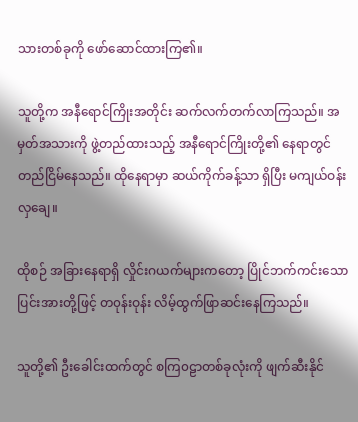သားတစ်ခုကို ဖော်ဆောင်ထားကြ၏။

သူတို့က အနီရောင်ကြိုးအတိုင်း ဆက်လက်တက်လာကြသည်။ အမှတ်အသားကို ဖွဲ့တည်ထားသည့် အနီရောင်ကြိုးတို့၏ နေရာတွင် တည်ငြိမ်နေသည်။ ထိုနေရာမှာ ဆယ်ကိုက်ခန့်သာ ရှိပြီး မကျယ်ဝန်းလှချေ။

ထိုစဉ် အခြားနေရာရှိ လှိုင်းဂယက်များကတော့ ပြိုင်ဘက်ကင်းသော ပြင်းအားတို့ဖြင့် တ၀ုန်းဝုန်း လိမ့်ထွက်ဖြာဆင်းနေကြသည်။

သူတို့၏ ဦးခေါင်းထက်တွင် စကြ၀ဠာတစ်ခုလုံးကို ဖျက်ဆီးနိုင်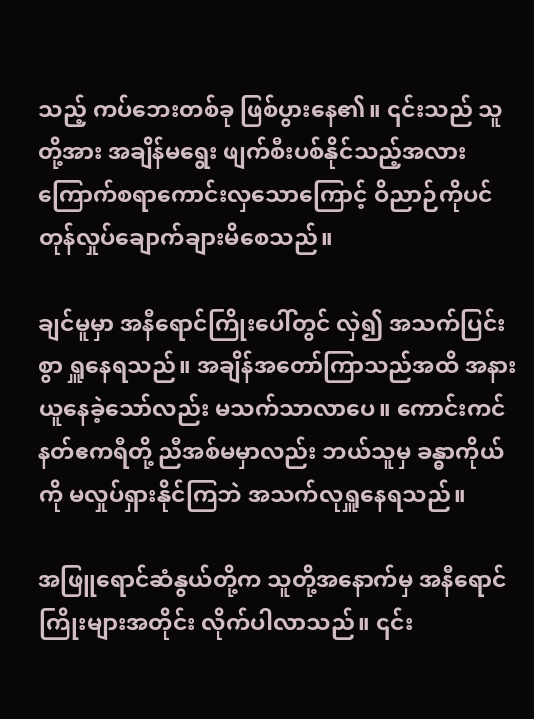သည့် ကပ်ဘေးတစ်ခု ဖြစ်ပွားနေ၏။ ၎င်းသည် သူတို့အား အချိန်မရွေး ဖျက်စီးပစ်နိုင်သည့်အလား ကြောက်စရာကောင်းလှသောကြောင့် ဝိညာဉ်ကိုပင် တုန်လှုပ်‌ချောက်ချားမိစေသည်။

ချင်မူမှာ အနီရောင်ကြိုးပေါ်တွင် လှဲ၍ အသက်ပြင်းစွာ ရှူနေရသည်။ အချိန်အတော်ကြာသည်အထိ အနားယူနေခဲ့သော်လည်း မသက်သာလာပေ။ ကောင်းကင်နတ်ဧကရီတို့ ညီအစ်မမှာလည်း ဘယ်သူမှ ခန္ဓာကိုယ်ကို မလှုပ်ရှားနိုင်ကြဘဲ အသက်လုရှူနေရသည်။

အဖြူရောင်ဆံနွယ်တို့က သူတို့အနောက်မှ အနီရောင်ကြိုးများအတိုင်း လိုက်ပါလာသည်။ ၎င်း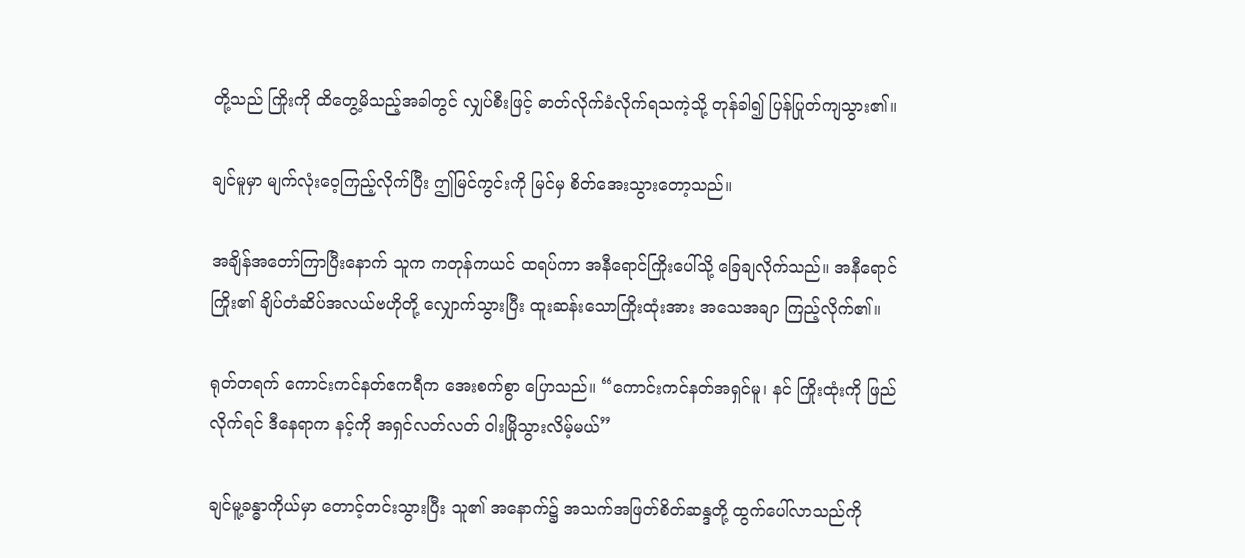တို့သည် ကြိုးကို ထိတွေ့မိသည့်အခါတွင် လျှပ်စီးဖြင့် ဓာတ်လိုက်ခံလိုက်ရသကဲ့သို့ တုန်ခါ၍ ပြန်ပြုတ်ကျသွား၏။

ချင်မူမှာ မျက်လုံးဝေ့ကြည့်လိုက်ပြီး ဤမြင်ကွင်းကို မြင်မှ စိတ်အေးသွားတော့သည်။

အချိန်အတော်ကြာပြီးနောက် သူက ကတုန်ကယင် ထရပ်ကာ အနီရောင်ကြိုးပေါ်သို့ ခြေချလိုက်သည်။ အနီရောင်ကြိုး၏ ချိပ်တံဆိပ်အလယ်ဗဟိုတို့ လျှောက်သွားပြီး ထူးဆန်းသောကြိုးထုံးအား အသေအချာ ကြည့်လိုက်၏။

ရုတ်တရက် ကောင်းကင်နတ်ဧကရီက အေးစက်စွာ ပြောသည်။ “ကောင်းကင်နတ်အရှင်မူ၊ နင် ကြိုးထုံးကို ဖြည်လိုက်ရင် ဒီနေရာက နင့်ကို အရှင်လတ်လတ် ဝါးမြိုသွားလိမ့်မယ်”

ချင်မူ့ခန္ဓာကိုယ်မှာ တောင့်တင်းသွားပြီး သူ၏ အနောက်၌ အသက်အဖြတ်စိတ်ဆန္ဒတို့ ထွက်ပေါ်လာသည်ကို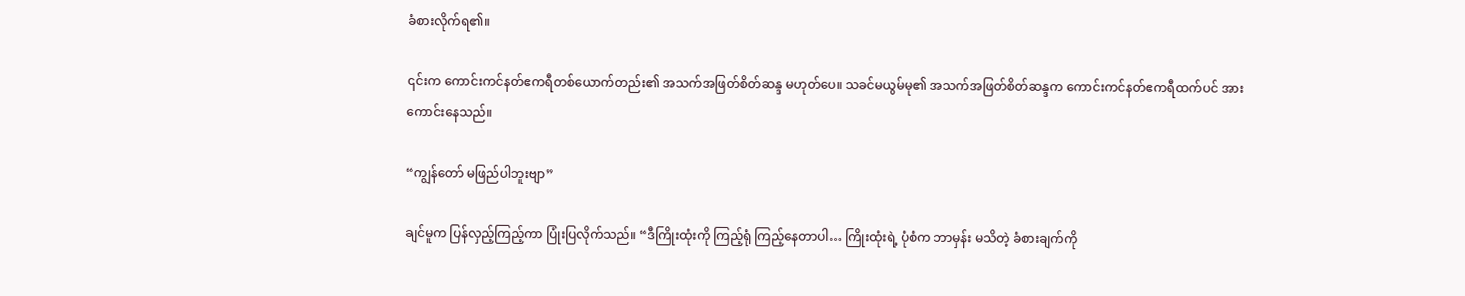ခံစားလိုက်ရ၏။

၎င်းက ကောင်းကင်နတ်ဧကရီတစ်ယောက်တည်း၏ အသက်အဖြတ်စိတ်ဆန္ဒ မဟုတ်ပေ။ သခင်မယွမ်မု၏ အသက်အဖြတ်စိတ်ဆန္ဒက ကောင်းကင်နတ်ဧကရီထက်ပင် အားကောင်းနေသည်။

“ကျွန်တော် မဖြည်ပါဘူးဗျာ”

ချင်မူက ပြန်လှည့်ကြည့်ကာ ပြုံးပြလိုက်သည်။ “ဒီကြိုးထုံးကို ကြည့်ရုံ ကြည့်နေတာပါ… ကြိုးထုံးရဲ့ ပုံစံက ဘာမှန်း မသိတဲ့ ခံစားချက်ကို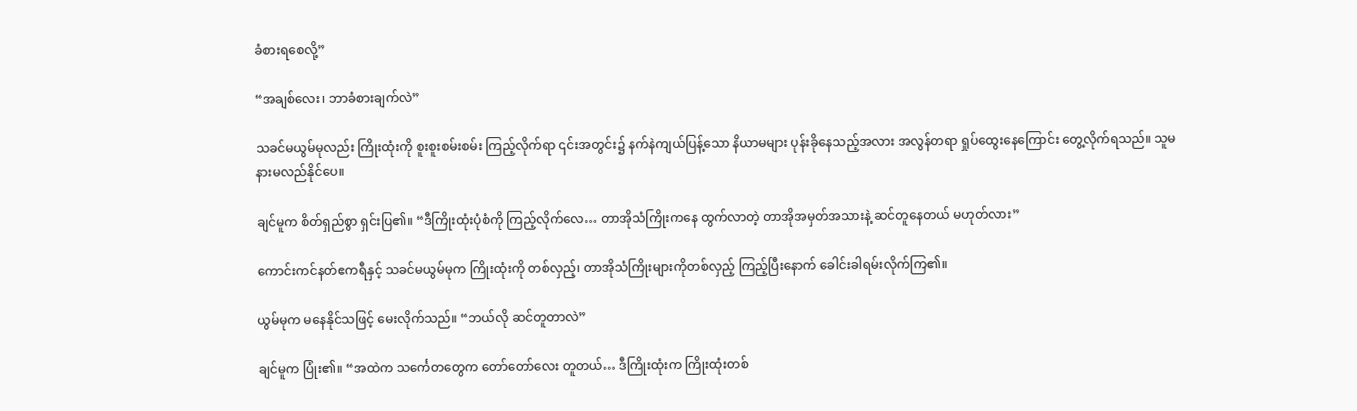ခံစားရစေလို့”

“အချစ်လေး၊ ဘာခံစားချက်လဲ”

သခင်မယွမ်မုလည်း ကြိုးထုံးကို စူးစူးစမ်းစမ်း ကြည့်လိုက်ရာ ၎င်းအတွင်း၌ နက်နဲကျယ်ပြန့်သော နိယာမများ ပုန်းခိုနေသည့်အလား အလွန်တရာ ရှုပ်ထွေးနေကြောင်း တွေ့လိုက်ရသည်။ သူမ နားမလည်နိုင်ပေ။

ချင်မူက စိတ်ရှည်စွာ ရှင်းပြ၏။ “ဒီကြိုးထုံးပုံစံကို ကြည့်လိုက်လေ… တာအိုသံကြိုးကနေ ထွက်လာတဲ့ တာအိုအမှတ်အသားနဲ့ ဆင်တူနေတယ် မဟုတ်လား”

ကောင်းကင်နတ်ဧကရီနှင့် သခင်မယွမ်မုက ကြိုးထုံးကို တစ်လှည့်၊ တာအိုသံကြိုးများကိုတစ်လှည့် ကြည့်ပြီးနောက် ခေါင်းခါရမ်းလိုက်ကြ၏။

ယွမ်မုက မနေနိုင်သဖြင့် မေးလိုက်သည်။ “ဘယ်လို ဆင်တူတာလဲ”

ချင်မူက ပြုံး၏။ “အထဲက သင်္ကေတတွေက တော်တော်လေး တူတယ်… ဒီကြိုးထုံးက ကြိုးထုံးတစ်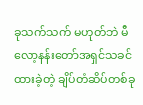ခုသက်သက် မဟုတ်ဘဲ မီလော့နန်းတော်အရှင်သခင် ထားခဲ့တဲ့ ချိပ်တံဆိပ်တစ်ခု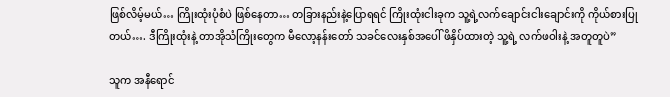ဖြစ်လိမ့်မယ်… ကြိုးထုံးပုံစံပဲ ဖြစ်နေတာ… တခြားနည်းနဲ့ပြောရရင် ကြိုးထုံးငါးခုက သူ့ရဲ့လက်ချောင်းငါးချောင်းကို ကိုယ်စားပြုတယ်…. ဒီကြိုးထုံးနဲ့ တာအိုသံကြိုးတွေက မီလော့နန်းတော် သခင်လေးနှစ်အပေါ် ဖိနှိပ်ထားတဲ့ သူ့ရဲ့ လက်ဖဝါးနဲ့ အတူတူပဲ”

သူက အနီရောင်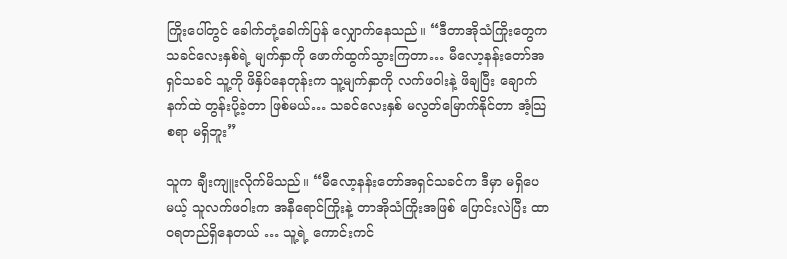ကြိုးပေါ်တွင် ခေါက်တုံ့ခေါက်ပြန် လျှောက်နေသည်။ “ဒီတာအိုသံကြိုးတွေက သခင်လေးနှစ်ရဲ့ မျက်နှာကို ဖောက်ထွက်သွားကြတာ… မီလော့နန်းတော်အရှင်သခင် သူ့ကို ဖိနှိပ်နေတုန်းက သူ့မျက်နှာကို လက်ဖဝါးနဲ့ ဖိချပြီး ချောက်နက်ထဲ တွန်းပို့ခဲ့တာ ဖြစ်မယ်… သခင်လေးနှစ် မလွတ်မြောက်နိုင်တာ အံ့သြစရာ မရှိဘူး”

သူက ချီးကျူးလိုက်မိသည်။ “မီလော့နန်းတော်အရှင်သခင်က ဒီမှာ မရှိပေမယ့် သူလက်ဖဝါးက အနီရောင်ကြိုးနဲ့ တာအိုသံကြိုးအဖြစ် ပြောင်းလဲပြီး ထာဝရတည်ရှိနေတယ် … သူ့ရဲ့ ကောင်းကင်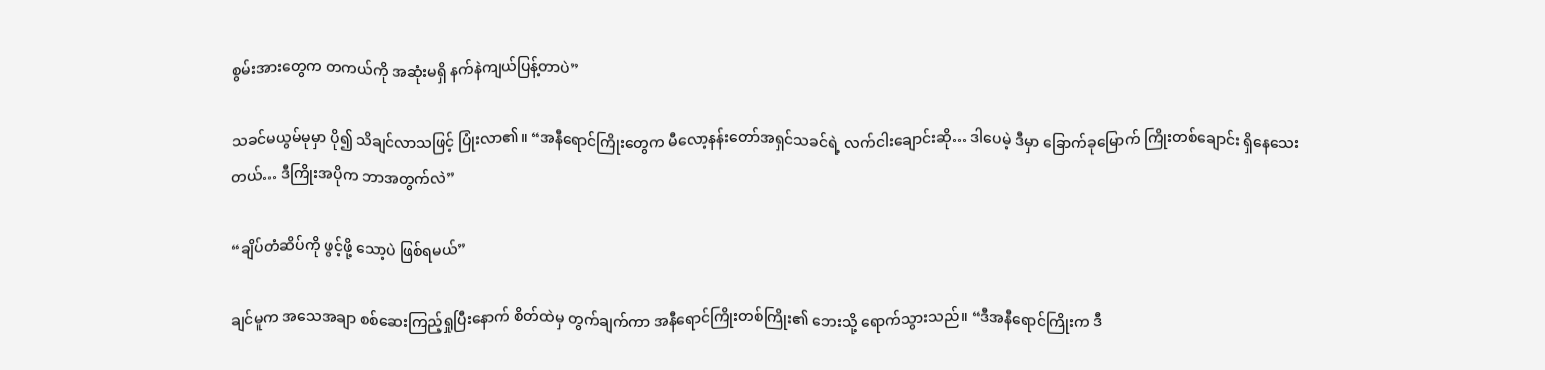စွမ်းအားတွေက တကယ်ကို အဆုံးမရှိ နက်နဲကျယ်ပြန့်တာပဲ”

သခင်မယွမ်မုမှာ ပို၍ သိချင်လာသဖြင့် ပြုံးလာ၏။ “အနီရောင်ကြိုးတွေက မီလော့နန်းတော်အရှင်သခင်ရဲ့ လက်ငါးချောင်းဆို… ဒါပေမဲ့ ဒီမှာ ခြောက်ခုမြောက် ကြိုးတစ်ချောင်း ရှိနေသေးတယ်… ဒီကြိုးအပိုက ဘာအတွက်လဲ”

“ချိပ်တံဆိပ်ကို ဖွင့်ဖို့ သော့ပဲ ဖြစ်ရမယ်”

ချင်မူက အသေအချာ စစ်ဆေးကြည့်ရှုပြီးနောက် စိတ်ထဲမှ တွက်ချက်ကာ အနီရောင်ကြိုးတစ်ကြိုး၏ ဘေးသို့ ရောက်သွားသည်။ “ဒီအနီရောင်ကြိုးက ဒီ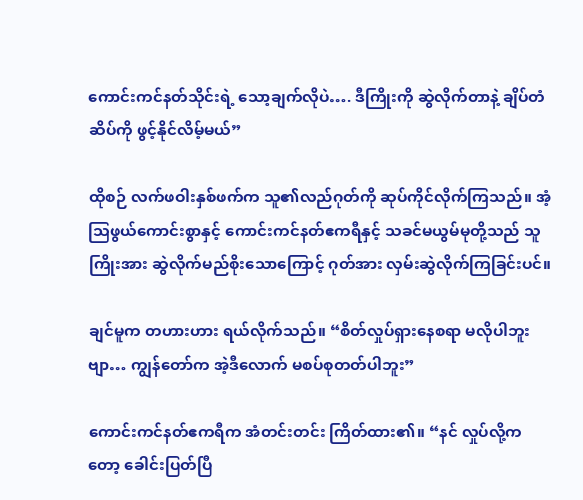ကောင်းကင်နတ်သိုင်းရဲ့ သော့ချက်လိုပဲ…. ဒီကြိုးကို ဆွဲလိုက်တာနဲ့ ချိပ်တံဆိပ်ကို ဖွင့်နိုင်လိမ့်မယ်”

ထိုစဉ် လက်ဖဝါးနှစ်ဖက်က သူ၏လည်ဂုတ်ကို ဆုပ်ကိုင်လိုက်ကြသည်။ အံ့သြဖွယ်ကောင်းစွာနှင့် ကောင်းကင်နတ်ဧကရီနှင့် သခင်မယွမ်မုတို့သည် သူ ကြိုးအား ဆွဲလိုက်မည်စိုးသောကြောင့် ဂုတ်အား လှမ်းဆွဲလိုက်ကြခြင်းပင်။

ချင်မူက တဟားဟား ရယ်လိုက်သည်။ “စိတ်လှုပ်ရှားနေစရာ မလိုပါဘူးဗျာ… ကျွန်တော်က အဲ့ဒီလောက် မစပ်စုတတ်ပါဘူး”

ကောင်းကင်နတ်ဧကရီက အံတင်းတင်း ကြိတ်ထား၏။ “နင် လှုပ်လို့ကတော့ ခေါင်းပြတ်ပြီ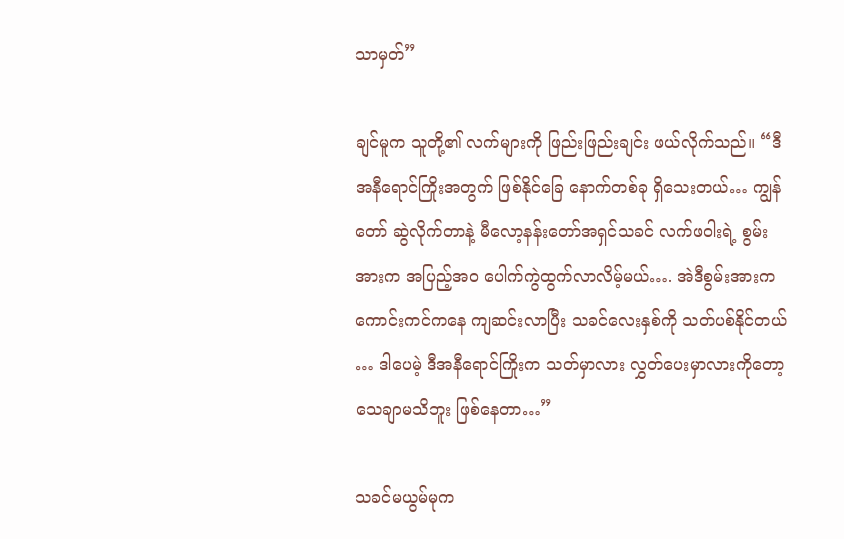သာမှတ်”

ချင်မူက သူတို့၏ လက်များကို ဖြည်းဖြည်းချင်း ဖယ်လိုက်သည်။ “ဒီအနီရောင်ကြိုးအတွက် ဖြစ်နိုင်ခြေ နောက်တစ်ခု ရှိသေးတယ်… ကျွန်တော် ဆွဲလိုက်တာနဲ့ မီလော့နန်းတော်အရှင်သခင် လက်ဖဝါးရဲ့ စွမ်းအားက အပြည့်အဝ ပေါက်ကွဲထွက်လာလိမ့်မယ်…. အဲဒီစွမ်းအားက ကောင်းကင်ကနေ ကျဆင်းလာပြီး သခင်လေးနှစ်ကို သတ်ပစ်နိုင်တယ် … ဒါပေမဲ့ ဒီအနီရောင်ကြိုးက သတ်မှာလား လွှတ်ပေးမှာလားကိုတော့ သေချာမသိဘူး ဖြစ်နေတာ…”

သခင်မယွမ်မုက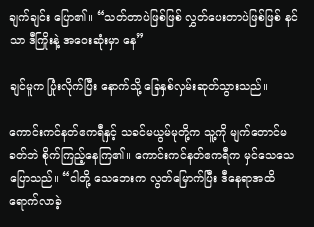ချက်ချင်း ပြော၏။ “သတ်တာပဲဖြစ်ဖြစ် လွှတ်ပေးတာပဲဖြစ်ဖြစ် နင်သာ ဒီကြိုးနဲ့ အဝေးဆုံးမှာ နေ”

ချင်မူက ပြုံးလိုက်ပြီး နောက်သို့ ခြေနှစ်လှမ်းဆုတ်သွားသည်။

ကောင်းကင်နတ်ဧကရီနှင့် သခင်မယွမ်မုတို့က သူ့ကို မျက်တောင်မခတ်ဘဲ စိုက်ကြည့်နေကြ၏။ ကောင်းကင်နတ်ဧကရီက မှင်သေသေ ပြောသည်။ “ငါတို့ သေဘေးက လွတ်မြောက်ပြီး ဒီနေရာအထိ ရောက်လာခဲ့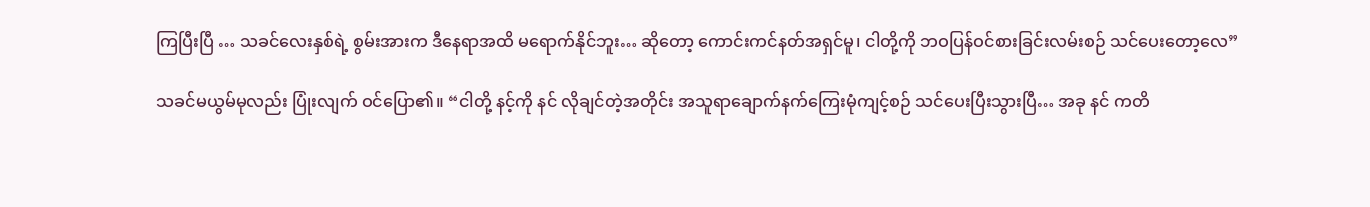ကြပြီးပြီ … သခင်လေးနှစ်ရဲ့ စွမ်းအားက ဒီနေရာအထိ မရောက်နိုင်ဘူး… ဆိုတော့ ကောင်းကင်နတ်အရှင်မူ၊ ငါတို့ကို ဘဝပြန်ဝင်စားခြင်းလမ်းစဉ် သင်ပေးတော့လေ”

သခင်မယွမ်မုလည်း ပြုံးလျက် ဝင်ပြော၏။ “ငါတို့ နင့်ကို နင် လိုချင်တဲ့အတိုင်း အသူရာချောက်နက်ကြေးမုံကျင့်စဉ် သင်ပေးပြီးသွားပြီ… အခု နင် ကတိ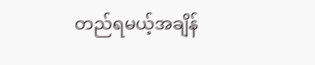တည်ရမယ့်အချိန်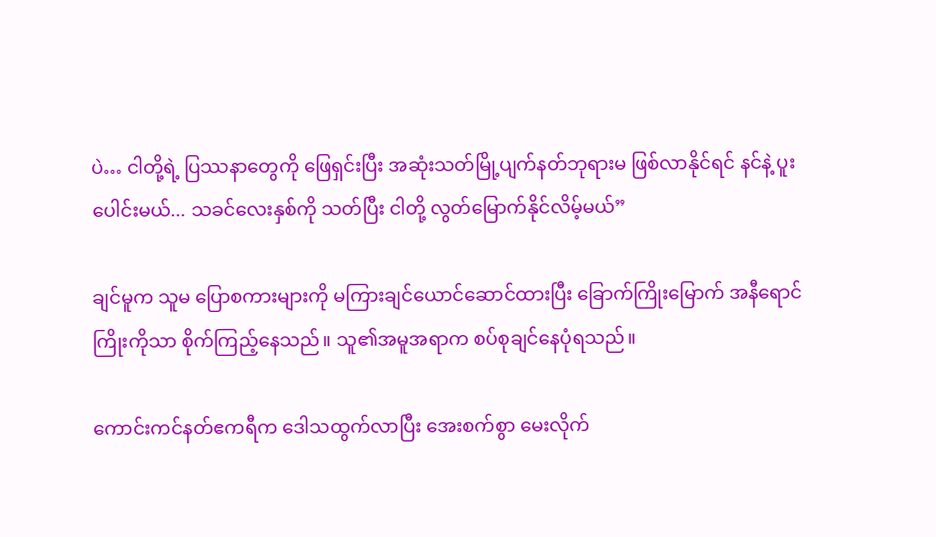ပဲ… ငါတို့ရဲ့ ပြဿနာတွေကို ဖြေရှင်းပြီး အဆုံးသတ်မြို့ပျက်နတ်ဘုရားမ ဖြစ်လာနိုင်ရင် နင်နဲ့ ပူးပေါင်းမယ်... သခင်လေးနှစ်ကို သတ်ပြီး ငါတို့ လွတ်မြောက်နိုင်လိမ့်မယ်”

ချင်မူက သူမ ပြောစကားများကို မကြားချင်ယောင်ဆောင်ထားပြီး ခြောက်ကြိုးမြောက် အနီရောင်ကြိုးကိုသာ စိုက်ကြည့်နေသည်။ သူ၏အမူအရာက စပ်စုချင်နေပုံရသည်။

ကောင်းကင်နတ်ဧကရီက ဒေါသထွက်လာပြီး အေးစက်စွာ မေးလိုက်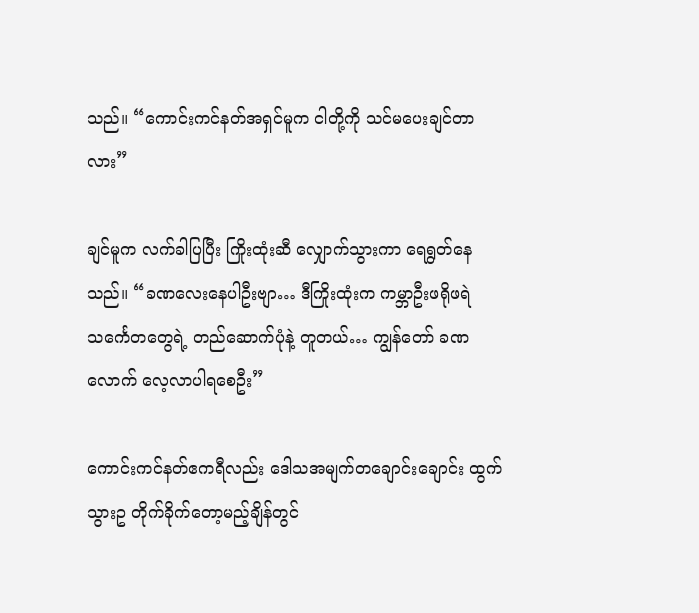သည်။ “ကောင်းကင်နတ်အရှင်မူက ငါတို့ကို သင်မပေးချင်တာလား”

ချင်မူက လက်ခါပြပြီး ကြိုးထုံးဆီ လျှောက်သွားကာ ရေရွတ်နေသည်။ “ခဏလေးနေပါဦးဗျာ… ဒီကြိုးထုံးက ကမ္ဘာဦးဖရိုဖရဲသင်္ကေတတွေရဲ့ တည်ဆောက်ပုံနဲ့ တူတယ်… ကျွန်တော် ခဏလောက် လေ့လာပါရစေဦး”

ကောင်းကင်နတ်ဧကရီလည်း ဒေါသအမျက်တချောင်းချောင်း ထွက်သွားဥ တိုက်ခိုက်တော့မည့်ချိန်တွင်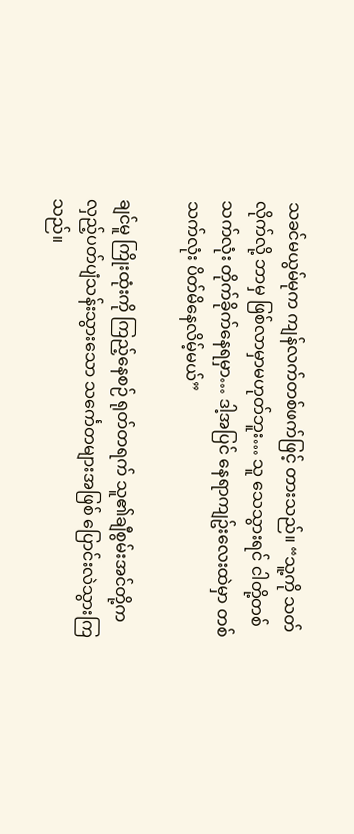သခင်မယွမ်မုက ကျန်လက်တစ်ဖက်ဖြင့် တားသည်။ “သူ့ကို သတ်လိုက်လို့ ဘာမှ ဖြစ်လာမှာမဟုတ်ဘူး… သူ သေသွားရင် ငါတို့တစ်သက်လုံး တိုက်ခိုက်နေရမှာ… ဒါ့အပြင် နေရာကျဥ်းလေးထဲမှာ တစ်သက်လုံး ပိတ်မိနေလိမ့်မယ်”

ချင်မူ ကြိုးထုံးကို ကြည့်နေစဉ် ရုတ်တရက် သူ၏ချီစွမ်းအင်တို့က လှည့်ပတ်ပျံသန်းသွားသော သင်္ကေတများအဖြစ် ပြောင်းလဲသွားကြသည်။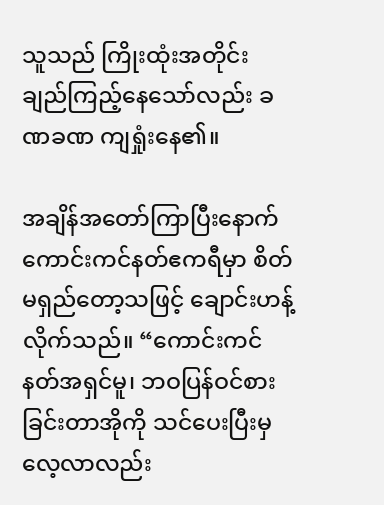သူသည် ကြိုးထုံးအတိုင်း ချည်ကြည့်နေသော်လည်း ခဏခဏ ကျရှုံးနေ၏။

အချိန်အတော်ကြာပြီးနောက် ကောင်းကင်နတ်ဧကရီမှာ စိတ်မရှည်တော့သဖြင့် ချောင်းဟန့်လိုက်သည်။ “ကောင်းကင်နတ်အရှင်မူ၊ ဘဝပြန်ဝင်စားခြင်းတာအိုကို သင်ပေးပြီးမှ လေ့လာလည်း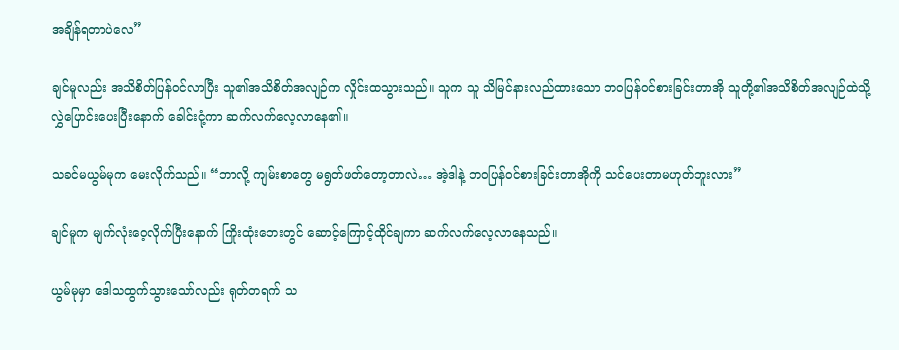အချိန်ရတာပဲလေ”

ချင်မူလည်း အသိစိတ်ပြန်ဝင်လာပြီး သူ၏အသိစိတ်အလျဉ်က လှိုင်းထသွားသည်။ သူက သူ သိမြင်နားလည်ထားသော ဘဝပြန်ဝင်စားခြင်းတာအို သူတို့၏အသိစိတ်အလျဉ်ထဲသို့ လွှဲပြောင်းပေးပြီးနောက် ခေါင်းငုံ့ကာ ဆက်လက်လေ့လာနေ၏။

သခင်မယွမ်မုက မေးလိုက်သည်။ “ဘာလို့ ကျမ်းစာတွေ မရွတ်ဖတ်တော့တာလဲ… အဲ့ဒါနဲ့ ဘဝပြန်ဝင်စားခြင်းတာအိုကို သင်ပေးတာမဟုတ်ဘူးလား”

ချင်မူက မျက်လုံးဝေ့လိုက်ပြီးနောက် ကြိုးထုံးဘေးတွင် ဆောင့်ကြောင့်ထိုင်ချကာ ဆက်လက်လေ့လာနေသည်။

ယွမ်မုမှာ ဒေါသထွက်သွားသော်လည်း ရုတ်တရက် သ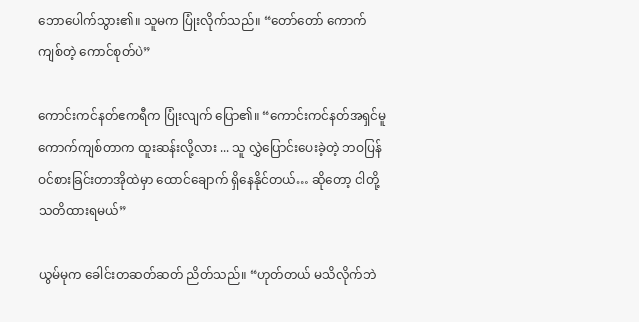ဘောပေါက်သွား၏။ သူမက ပြုံးလိုက်သည်။ “တော်တော် ကောက်ကျစ်တဲ့ ကောင်စုတ်ပဲ”

ကောင်းကင်နတ်ဧကရီက ပြုံးလျက် ပြော၏။ “ကောင်းကင်နတ်အရှင်မူ ကောက်ကျစ်တာက ထူးဆန်းလို့လား ... သူ လွှဲပြောင်းပေးခဲ့တဲ့ ဘဝပြန်ဝင်စားခြင်းတာအိုထဲမှာ ထောင်ချောက် ရှိနေနိုင်တယ်… ဆိုတော့ ငါတို့ သတိထားရမယ်”

ယွမ်မုက ခေါင်းတဆတ်ဆတ် ညိတ်သည်။ “ဟုတ်တယ် မသိလိုက်ဘဲ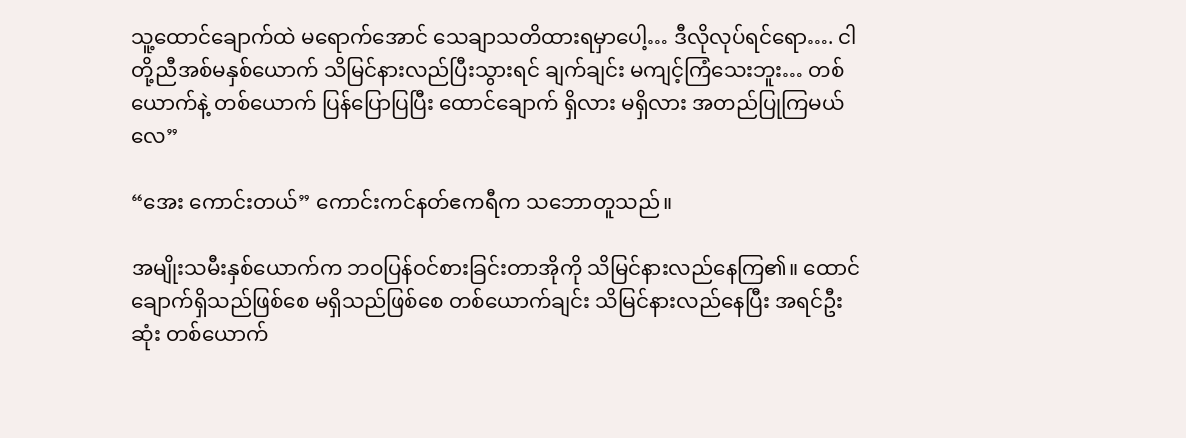သူ့ထောင်ချောက်ထဲ မရောက်အောင် သေချာသတိထားရမှာပေါ့… ဒီလိုလုပ်ရင်ရော…. ငါတို့ညီအစ်မနှစ်ယောက် သိမြင်နားလည်ပြီးသွားရင် ချက်ချင်း မကျင့်ကြံသေးဘူး… တစ်ယောက်နဲ့ တစ်ယောက် ပြန်ပြောပြပြီး ထောင်ချောက် ရှိလား မရှိလား အတည်ပြုကြမယ်လေ”

“အေး ကောင်းတယ်” ကောင်းကင်နတ်ဧကရီက သဘောတူသည်။

အမျိုးသမီးနှစ်ယောက်က ဘဝပြန်ဝင်စားခြင်းတာအိုကို သိမြင်နားလည်နေကြ၏။ ထောင်ချောက်ရှိသည်ဖြစ်စေ မရှိသည်ဖြစ်စေ တစ်ယောက်ချင်း သိမြင်နားလည်နေပြီး အရင်ဦးဆုံး တစ်ယောက်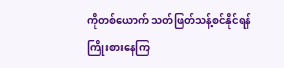ကိုတစ်ယောက် သတ်ဖြတ်သန့်စင်နိုင်ရန် ကြိုးစားနေကြ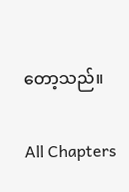တော့သည်။

All Chapters